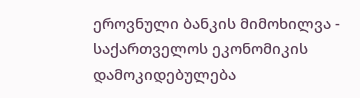ეროვნული ბანკის მიმოხილვა - საქართველოს ეკონომიკის დამოკიდებულება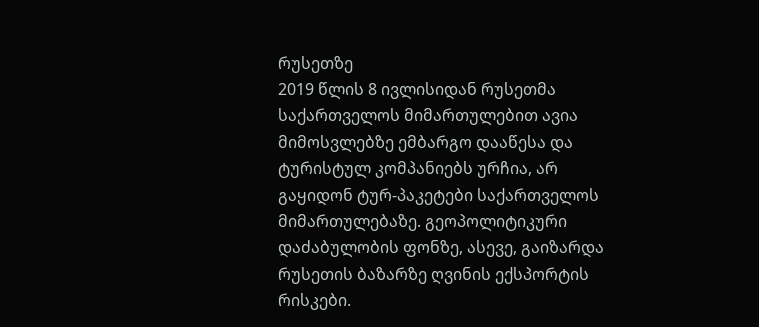რუსეთზე
2019 წლის 8 ივლისიდან რუსეთმა საქართველოს მიმართულებით ავია მიმოსვლებზე ემბარგო დააწესა და ტურისტულ კომპანიებს ურჩია, არ გაყიდონ ტურ-პაკეტები საქართველოს მიმართულებაზე. გეოპოლიტიკური დაძაბულობის ფონზე, ასევე, გაიზარდა რუსეთის ბაზარზე ღვინის ექსპორტის რისკები.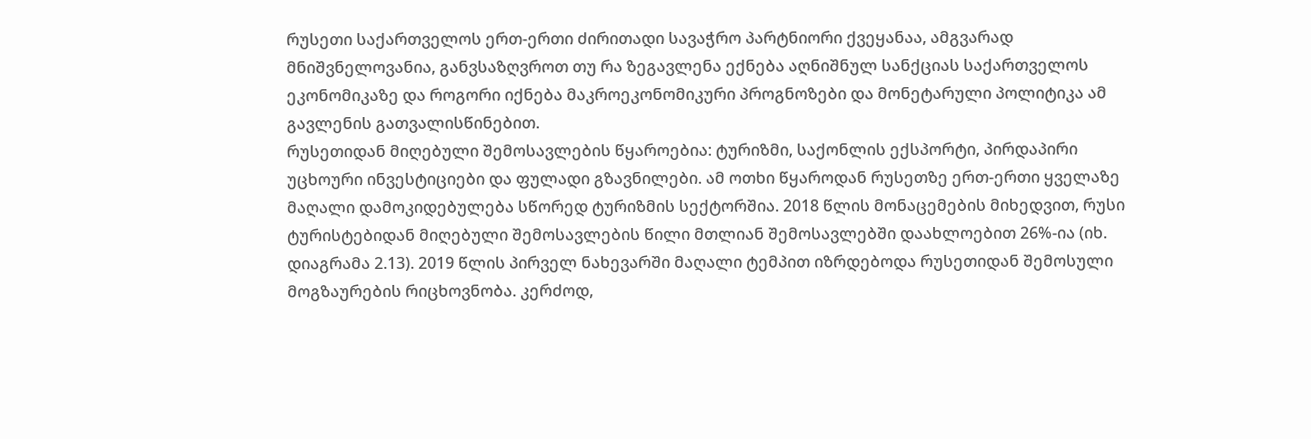რუსეთი საქართველოს ერთ-ერთი ძირითადი სავაჭრო პარტნიორი ქვეყანაა, ამგვარად მნიშვნელოვანია, განვსაზღვროთ თუ რა ზეგავლენა ექნება აღნიშნულ სანქციას საქართველოს ეკონომიკაზე და როგორი იქნება მაკროეკონომიკური პროგნოზები და მონეტარული პოლიტიკა ამ გავლენის გათვალისწინებით.
რუსეთიდან მიღებული შემოსავლების წყაროებია: ტურიზმი, საქონლის ექსპორტი, პირდაპირი უცხოური ინვესტიციები და ფულადი გზავნილები. ამ ოთხი წყაროდან რუსეთზე ერთ-ერთი ყველაზე მაღალი დამოკიდებულება სწორედ ტურიზმის სექტორშია. 2018 წლის მონაცემების მიხედვით, რუსი ტურისტებიდან მიღებული შემოსავლების წილი მთლიან შემოსავლებში დაახლოებით 26%-ია (იხ. დიაგრამა 2.13). 2019 წლის პირველ ნახევარში მაღალი ტემპით იზრდებოდა რუსეთიდან შემოსული მოგზაურების რიცხოვნობა. კერძოდ,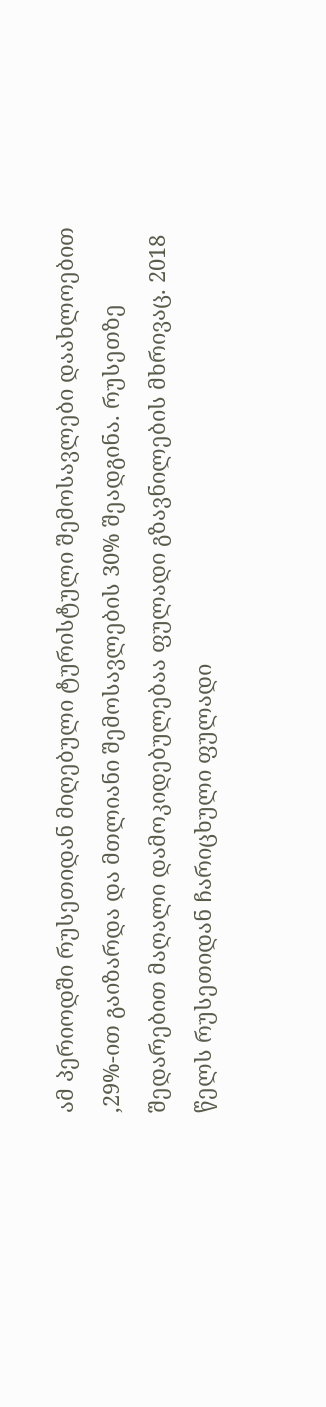ამ პერიოდში რუსეთიდან მიღებული ტურისტული შემოსავლები დაახლოებით ,29%-ით გაიზარდა და მთლიანი შემოსავლების 30% შეადგინა. რუსეთზე შედარებით მაღალი დამოკიდებულებაა ფულადი გზავნილების მხრივაც. 2018 წელს რუსეთიდან ჩარიცხული ფულადი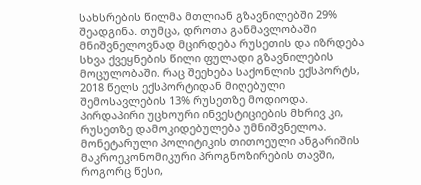სახსრების წილმა მთლიან გზავნილებში 29% შეადგინა. თუმცა, დროთა განმავლობაში მნიშვნელოვნად მცირდება რუსეთის და იზრდება სხვა ქვეყნების წილი ფულადი გზავნილების მოცულობაში. რაც შეეხება საქონლის ექსპორტს, 2018 წელს ექსპორტიდან მიღებული შემოსავლების 13% რუსეთზე მოდიოდა. პირდაპირი უცხოური ინვესტიციების მხრივ კი, რუსეთზე დამოკიდებულება უმნიშვნელოა.
მონეტარული პოლიტიკის თითოეული ანგარიშის მაკროეკონომიკური პროგნოზირების თავში, როგორც წესი,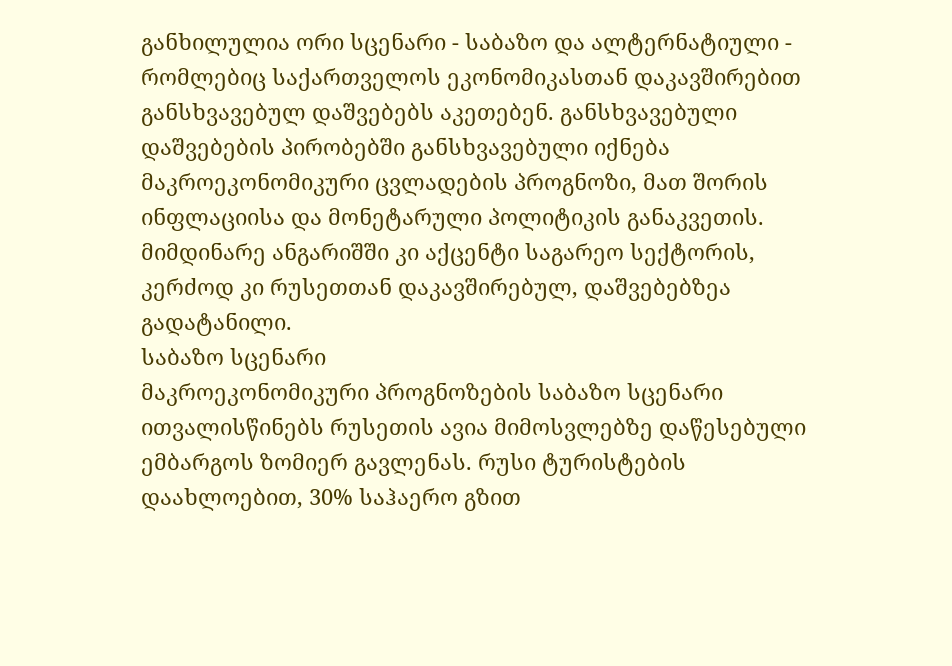განხილულია ორი სცენარი - საბაზო და ალტერნატიული - რომლებიც საქართველოს ეკონომიკასთან დაკავშირებით განსხვავებულ დაშვებებს აკეთებენ. განსხვავებული დაშვებების პირობებში განსხვავებული იქნება მაკროეკონომიკური ცვლადების პროგნოზი, მათ შორის ინფლაციისა და მონეტარული პოლიტიკის განაკვეთის. მიმდინარე ანგარიშში კი აქცენტი საგარეო სექტორის, კერძოდ კი რუსეთთან დაკავშირებულ, დაშვებებზეა გადატანილი.
საბაზო სცენარი
მაკროეკონომიკური პროგნოზების საბაზო სცენარი ითვალისწინებს რუსეთის ავია მიმოსვლებზე დაწესებული ემბარგოს ზომიერ გავლენას. რუსი ტურისტების დაახლოებით, 30% საჰაერო გზით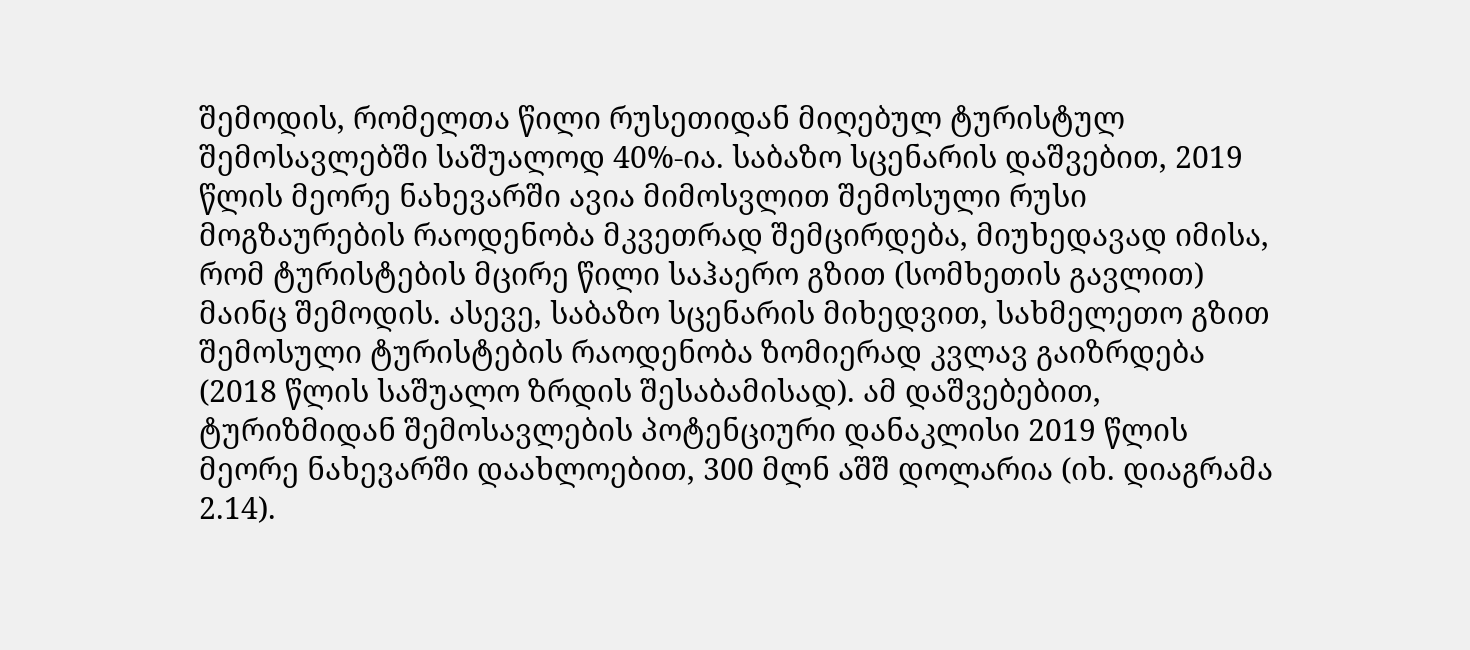შემოდის, რომელთა წილი რუსეთიდან მიღებულ ტურისტულ შემოსავლებში საშუალოდ 40%-ია. საბაზო სცენარის დაშვებით, 2019 წლის მეორე ნახევარში ავია მიმოსვლით შემოსული რუსი მოგზაურების რაოდენობა მკვეთრად შემცირდება, მიუხედავად იმისა, რომ ტურისტების მცირე წილი საჰაერო გზით (სომხეთის გავლით) მაინც შემოდის. ასევე, საბაზო სცენარის მიხედვით, სახმელეთო გზით შემოსული ტურისტების რაოდენობა ზომიერად კვლავ გაიზრდება (2018 წლის საშუალო ზრდის შესაბამისად). ამ დაშვებებით, ტურიზმიდან შემოსავლების პოტენციური დანაკლისი 2019 წლის მეორე ნახევარში დაახლოებით, 300 მლნ აშშ დოლარია (იხ. დიაგრამა 2.14).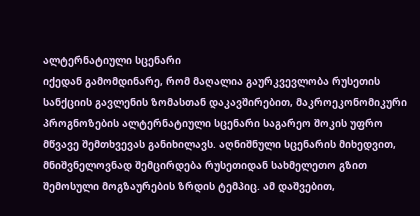ალტერნატიული სცენარი
იქედან გამომდინარე, რომ მაღალია გაურკვევლობა რუსეთის სანქციის გავლენის ზომასთან დაკავშირებით, მაკროეკონომიკური პროგნოზების ალტერნატიული სცენარი საგარეო შოკის უფრო მწვავე შემთხვევას განიხილავს. აღნიშნული სცენარის მიხედვით, მნიშვნელოვნად შემცირდება რუსეთიდან სახმელეთო გზით შემოსული მოგზაურების ზრდის ტემპიც. ამ დაშვებით,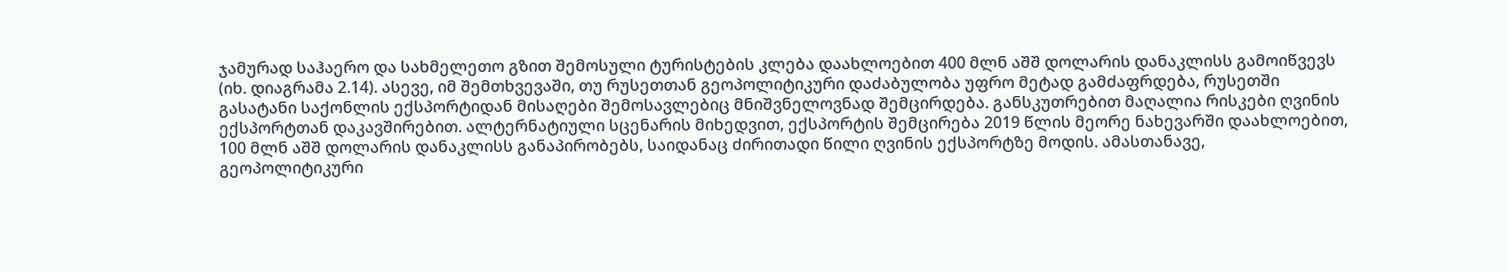ჯამურად საჰაერო და სახმელეთო გზით შემოსული ტურისტების კლება დაახლოებით 400 მლნ აშშ დოლარის დანაკლისს გამოიწვევს (იხ. დიაგრამა 2.14). ასევე, იმ შემთხვევაში, თუ რუსეთთან გეოპოლიტიკური დაძაბულობა უფრო მეტად გამძაფრდება, რუსეთში გასატანი საქონლის ექსპორტიდან მისაღები შემოსავლებიც მნიშვნელოვნად შემცირდება. განსკუთრებით მაღალია რისკები ღვინის ექსპორტთან დაკავშირებით. ალტერნატიული სცენარის მიხედვით, ექსპორტის შემცირება 2019 წლის მეორე ნახევარში დაახლოებით, 100 მლნ აშშ დოლარის დანაკლისს განაპირობებს, საიდანაც ძირითადი წილი ღვინის ექსპორტზე მოდის. ამასთანავე, გეოპოლიტიკური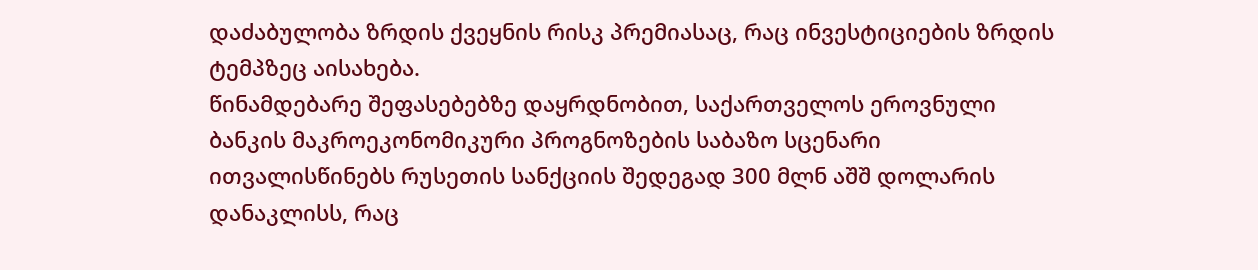დაძაბულობა ზრდის ქვეყნის რისკ პრემიასაც, რაც ინვესტიციების ზრდის ტემპზეც აისახება.
წინამდებარე შეფასებებზე დაყრდნობით, საქართველოს ეროვნული ბანკის მაკროეკონომიკური პროგნოზების საბაზო სცენარი ითვალისწინებს რუსეთის სანქციის შედეგად 300 მლნ აშშ დოლარის დანაკლისს, რაც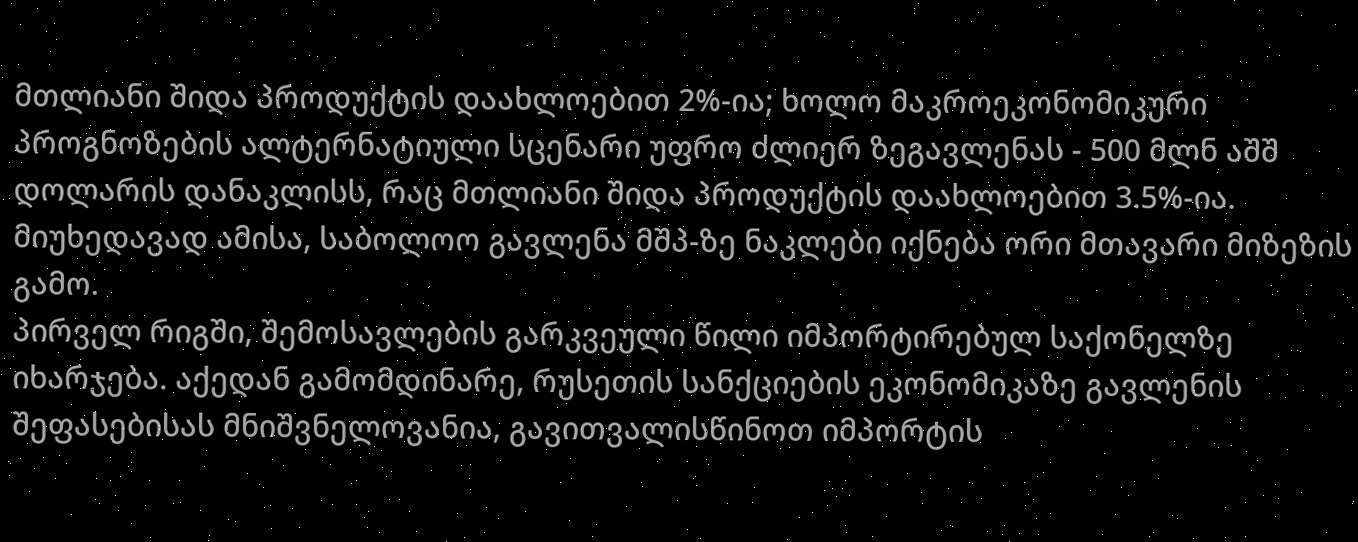მთლიანი შიდა პროდუქტის დაახლოებით 2%-ია; ხოლო მაკროეკონომიკური პროგნოზების ალტერნატიული სცენარი უფრო ძლიერ ზეგავლენას - 500 მლნ აშშ დოლარის დანაკლისს, რაც მთლიანი შიდა პროდუქტის დაახლოებით 3.5%-ია. მიუხედავად ამისა, საბოლოო გავლენა მშპ-ზე ნაკლები იქნება ორი მთავარი მიზეზის გამო.
პირველ რიგში, შემოსავლების გარკვეული წილი იმპორტირებულ საქონელზე იხარჯება. აქედან გამომდინარე, რუსეთის სანქციების ეკონომიკაზე გავლენის შეფასებისას მნიშვნელოვანია, გავითვალისწინოთ იმპორტის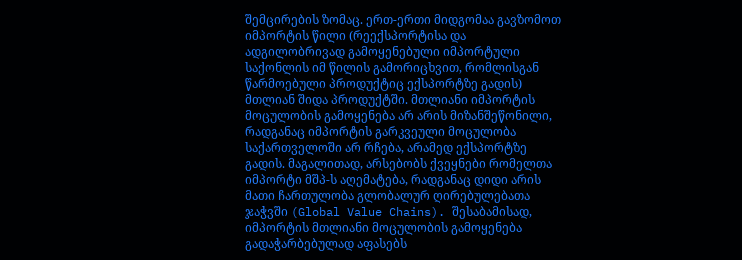შემცირების ზომაც. ერთ-ერთი მიდგომაა გავზომოთ იმპორტის წილი (რეექსპორტისა და ადგილობრივად გამოყენებული იმპორტული საქონლის იმ წილის გამორიცხვით, რომლისგან წარმოებული პროდუქტიც ექსპორტზე გადის) მთლიან შიდა პროდუქტში. მთლიანი იმპორტის მოცულობის გამოყენება არ არის მიზანშეწონილი, რადგანაც იმპორტის გარკვეული მოცულობა საქართველოში არ რჩება, არამედ ექსპორტზე გადის. მაგალითად, არსებობს ქვეყნები რომელთა იმპორტი მშპ-ს აღემატება, რადგანაც დიდი არის მათი ჩართულობა გლობალურ ღირებულებათა ჯაჭვში (Global Value Chains). შესაბამისად, იმპორტის მთლიანი მოცულობის გამოყენება გადაჭარბებულად აფასებს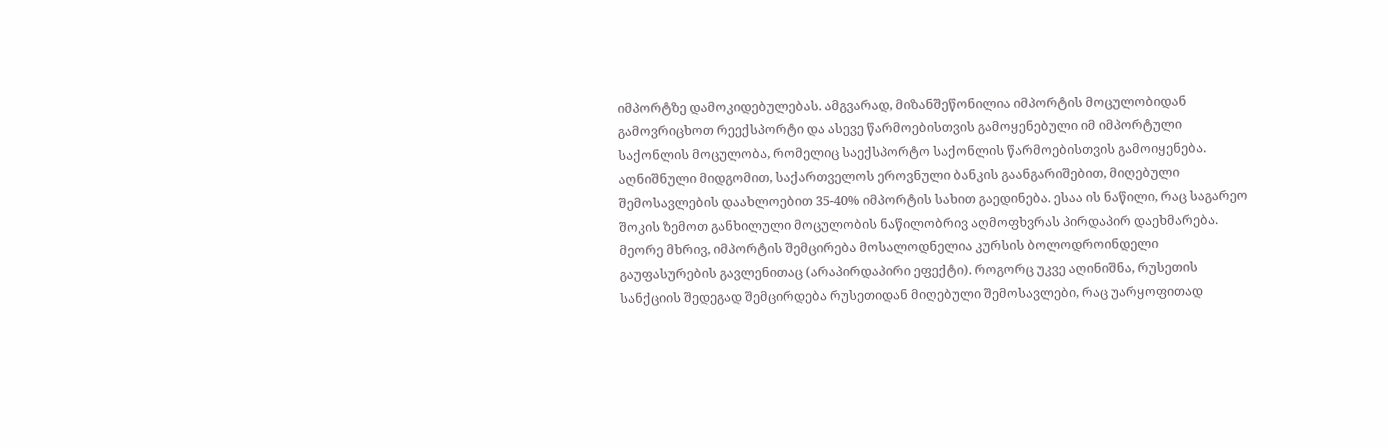იმპორტზე დამოკიდებულებას. ამგვარად, მიზანშეწონილია იმპორტის მოცულობიდან გამოვრიცხოთ რეექსპორტი და ასევე წარმოებისთვის გამოყენებული იმ იმპორტული საქონლის მოცულობა, რომელიც საექსპორტო საქონლის წარმოებისთვის გამოიყენება. აღნიშნული მიდგომით, საქართველოს ეროვნული ბანკის გაანგარიშებით, მიღებული შემოსავლების დაახლოებით 35-40% იმპორტის სახით გაედინება. ესაა ის ნაწილი, რაც საგარეო შოკის ზემოთ განხილული მოცულობის ნაწილობრივ აღმოფხვრას პირდაპირ დაეხმარება.
მეორე მხრივ, იმპორტის შემცირება მოსალოდნელია კურსის ბოლოდროინდელი გაუფასურების გავლენითაც (არაპირდაპირი ეფექტი). როგორც უკვე აღინიშნა, რუსეთის სანქციის შედეგად შემცირდება რუსეთიდან მიღებული შემოსავლები, რაც უარყოფითად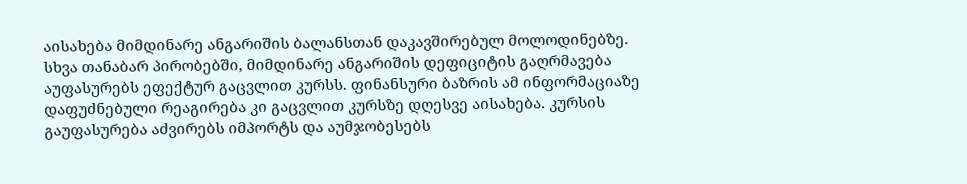აისახება მიმდინარე ანგარიშის ბალანსთან დაკავშირებულ მოლოდინებზე. სხვა თანაბარ პირობებში, მიმდინარე ანგარიშის დეფიციტის გაღრმავება აუფასურებს ეფექტურ გაცვლით კურსს. ფინანსური ბაზრის ამ ინფორმაციაზე დაფუძნებული რეაგირება კი გაცვლით კურსზე დღესვე აისახება. კურსის გაუფასურება აძვირებს იმპორტს და აუმჯობესებს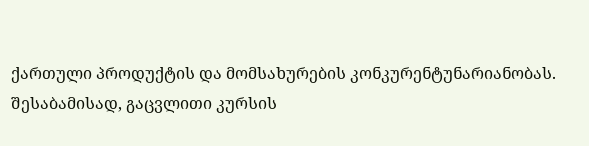ქართული პროდუქტის და მომსახურების კონკურენტუნარიანობას. შესაბამისად, გაცვლითი კურსის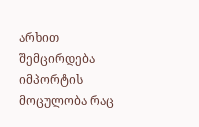არხით შემცირდება იმპორტის მოცულობა რაც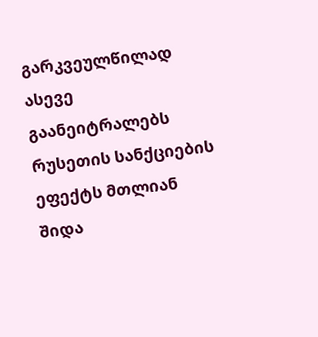გარკვეულწილად ასევე გაანეიტრალებს რუსეთის სანქციების ეფექტს მთლიან შიდა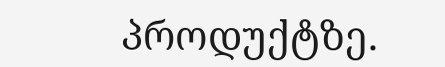პროდუქტზე.